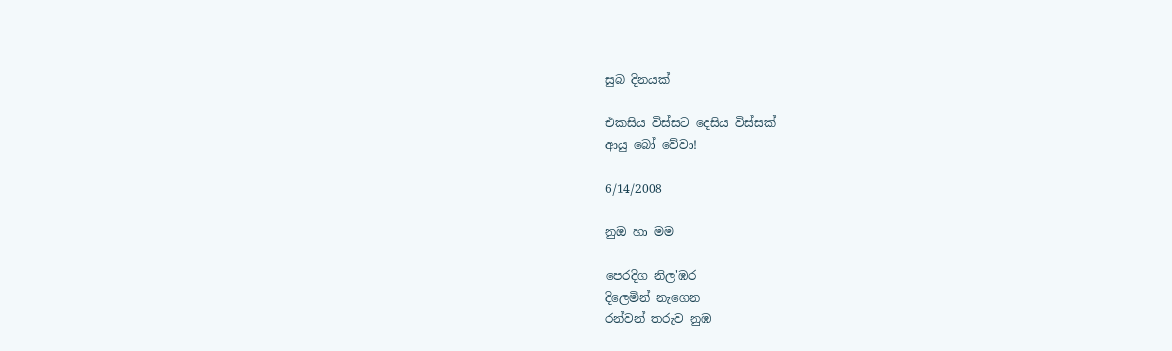සුබ දිනයක්

එකසිය විස්සට දෙසිය විස්සක්
ආයු බෝ වේවා!

6/14/2008

නුඔ හා මම

පෙරදිග නිල'ඹර
දිලෙමින් නැගෙන
රන්වන් තරුව නුඹ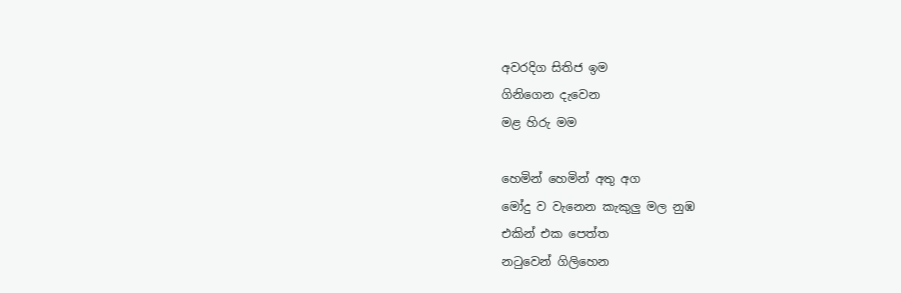අවරදිග සිතිජ ඉම
ගිනිගෙන දැවෙන
මළ හිරු මම

හෙමින් හෙමින් අතු අග
මෝදු ව වැනෙන කැකුලු මල නුඹ
එකින් එක පෙත්ත
නටුවෙන් ගිලිහෙන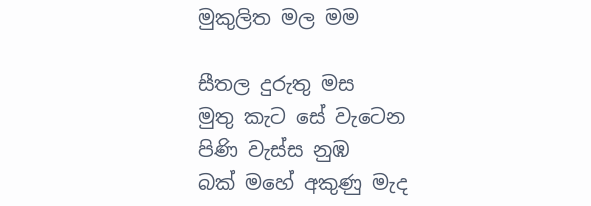මුකුලිත මල මම

සීතල දුරුතු මස
මුතු කැට සේ වැටෙන
පිණි වැස්ස නුඹ
බක් මහේ අකුණු මැද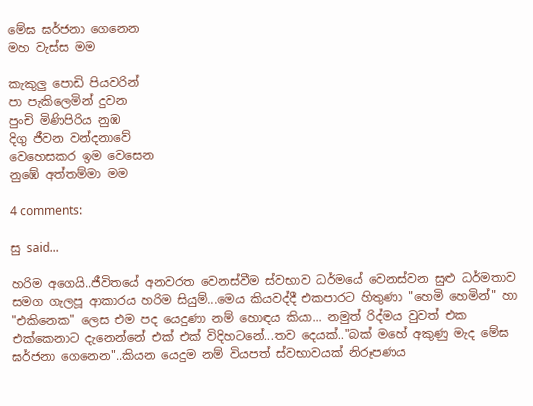මේඝ ඝර්ජනා ගෙනෙන
මහ වැස්ස මම

කැකුලු පොඩි පියවරින්
පා පැකිලෙමින් දුවන
පුංචි මිණිපිරිය නුඹ
දිගු ජීවන වන්දනාවේ
වෙහෙසකර ඉම වෙසෙන
නුඹේ අත්තම්මා මම

4 comments:

සු said...

හරිම අගෙයි..ජීවිතයේ අනවරත වෙනස්වීම ස්වභාව ධර්මයේ වෙනස්වන සුළු ධර්මතාව සමග ගැලපූ ආකාරය හරිම සියුම්...මෙය කියවද්දී එකපාරට හිතුණා "හෙමි හෙමින්" හා "එකිනෙක" ලෙස එම පද යෙදුණා නම් හොඳය කියා... නමුත් රිද්මය වුවත් එක එක්කෙනාට දැනෙන්නේ එක් එක් විදිහටනේ...තව දෙයක්.."බක් මහේ අකුණු මැද මේඝ ඝර්ජනා ගෙනෙන"..කියන යෙදුම නම් වියපත් ස්වභාවයක් නිරූපණය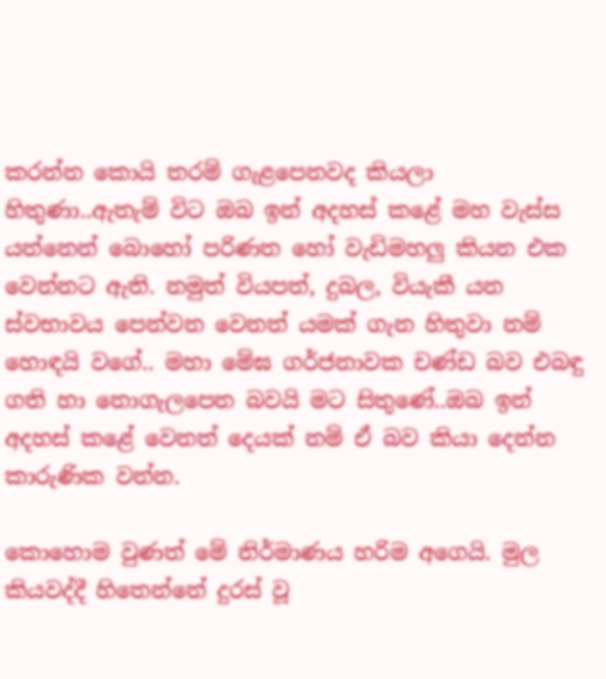කරන්න කොයි තරම් ගැළපෙනවද කියලා හිතුණා..ඇතැම් විට ඔබ ඉන් අදහස් කළේ මහ වැස්ස යන්නෙන් බොහෝ පරිණත හෝ වැඩිමහලු කියන එක වෙන්නට ඇති. නමුත් වියපත්, දුබල, වියැකී යන ස්වභාවය පෙන්වන වෙනත් යමක් ගැන හිතුවා නම් හොඳයි වගේ.. මහා මේඝ ගර්ජනාවක චණ්ඩ බව එබඳු ගති හා නොගැලපෙන බවයි මට සිතුණේ..ඔබ ඉන් අදහස් කළේ වෙනත් දෙයක් නම් ඒ බව කියා දෙන්න කාරුණික වන්න.

කොහොම වුණත් මේ නිර්මාණය හරිම අගෙයි. මුල කියවද්දී හිතෙන්නේ දුරස් වූ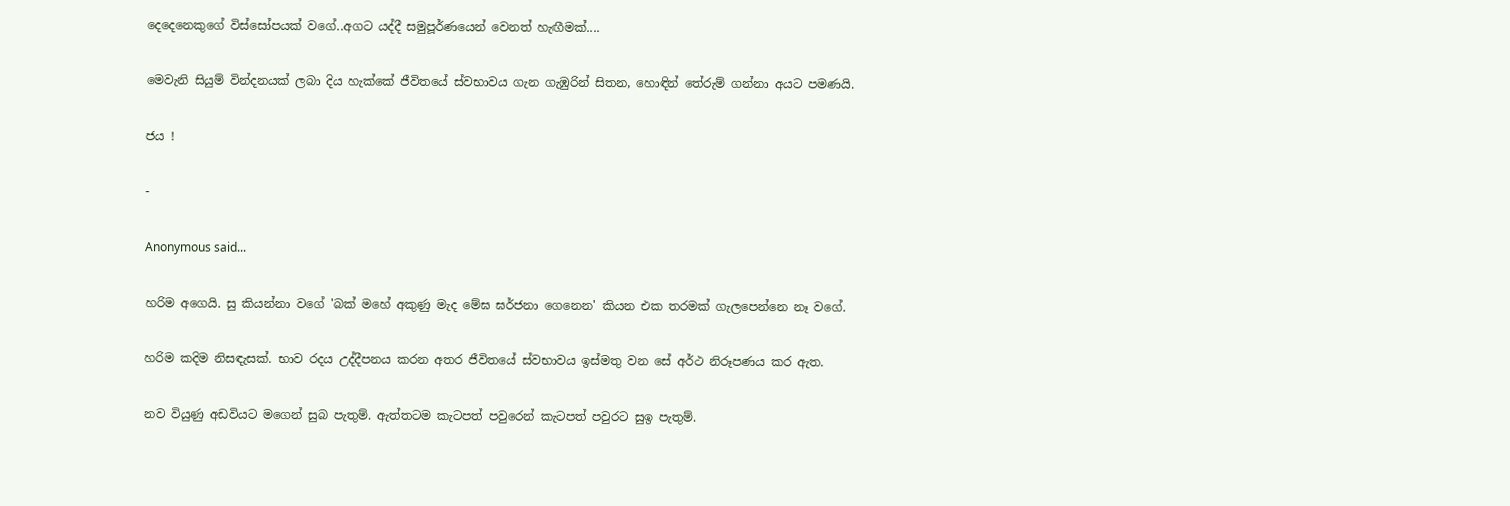දෙදෙනෙකුගේ විස්සෝපයක් වගේ..අගට යද්දී සමුපූර්ණයෙන් වෙනත් හැඟීමක්....

මෙවැනි සියුම් වින්දනයක් ‍ලබා දිය හැක්කේ ජීවිතයේ ස්වභාවය ගැන ගැඹුරින් සිතන, හොඳින් තේරුම් ගන්නා අයට පමණයි.

ජය !

-

Anonymous said...

හරිම අගෙයි. සු කියන්නා වගේ 'බක් මහේ අකුණු මැද මේඝ ඝර්ජනා ගෙනෙන' කියන එක තරමක් ගැලපෙන්නෙ නෑ වගේ.

හරිම කදිම නිසඳැසක්. භාව රදය උද්දීපනය කරන අතර ජීවිතයේ ස්වභාවය ඉස්මතු වන සේ අර්ථ නිරූපණය කර ඇත.

නව වියුණු අඩවියට මගෙන් සුබ පැතුම්. ඇත්තටම කැටපත් පවුරෙන් කැ‍ටපත් පවුරට සුඉ පැතුම්.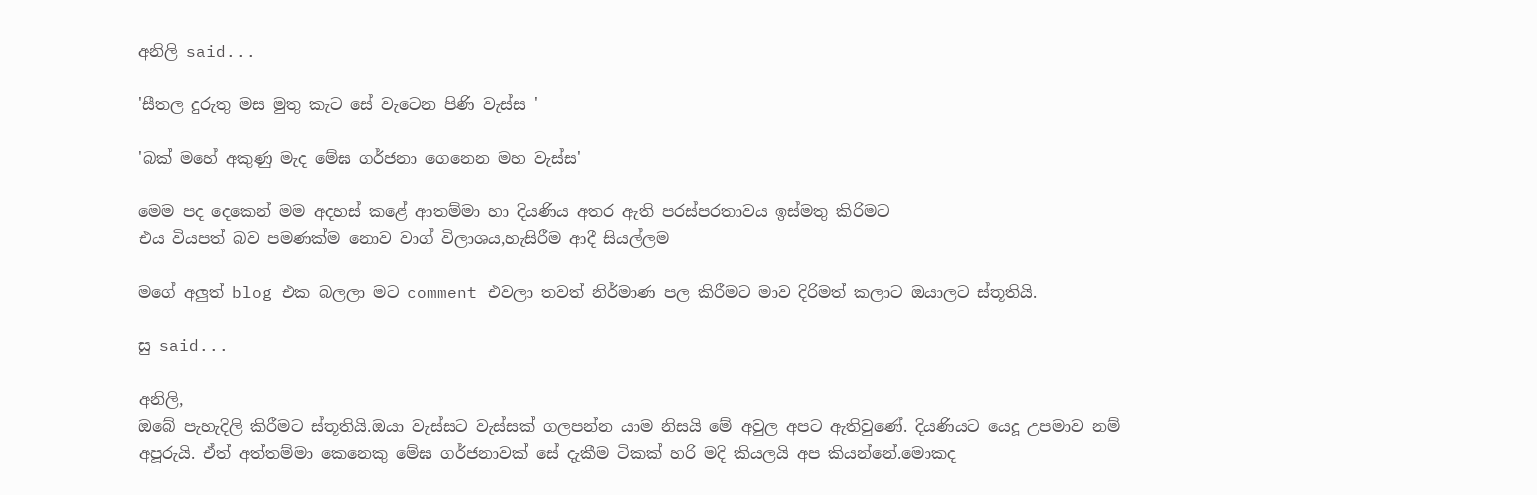අනිලි said...

'සීතල දුරුතු මස මුතු කැට සේ වැටෙන පිණි වැස්ස '

'බක් මහේ අකුණු මැද මේඝ ගර්ජනා ගෙනෙන මහ වැස්ස'

මෙම පද දෙකෙන් මම අදහස් කළේ ආතම්මා හා දියණිය අතර ඇති පරස්පරතාවය ඉස්මතු කිරිමට
එය වියපත් බව පමණක්ම නොව වාග් විලාශය,හැසිරීම ආදී සියල්ලම

මගේ අලුත් blog එක බලලා මට comment එවලා තවත් නිර්මාණ පල කිරීමට මාව දිරිමත් කලාට ඔයාලට ස්තූතියි.

සු said...

අනිලි,
ඔබේ පැහැදිලි කිරීමට ස්තූතියි.ඔයා වැස්සට වැස්සක් ගලපන්න යාම නිසයි මේ අවුල අපට ඇතිවුණේ. දියණියට යෙදූ උපමාව නම් අපූරුයි. ඒත් අත්තම්මා කෙනෙකු මේඝ ගර්ජනාවක් සේ දැකීම ටිකක් හරි මදි කියලයි අප කියන්නේ.මොකද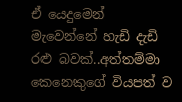ඒ යෙදුමෙන් මැවෙන්නේ හැඩි දැඩි රළු ‍බවක්..අත්තම්මා කෙනෙකු‍ගේ වියපත් ව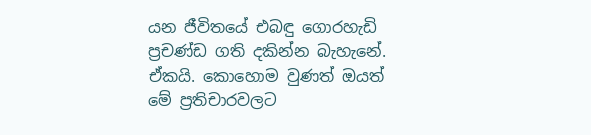යන ජීවිතයේ එබඳු ගොරහැඩි ප්‍රචණ්ඩ ගති දකින්න බැහැනේ. ඒකයි. කොහොම වුණත් ඔයත් මේ ප්‍රතිචාරවලට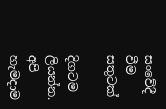සංවේදී වීම සතුටක්

දිගටම ලියන්න. අපි හැමදාම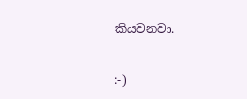කියවනවා.

:-)